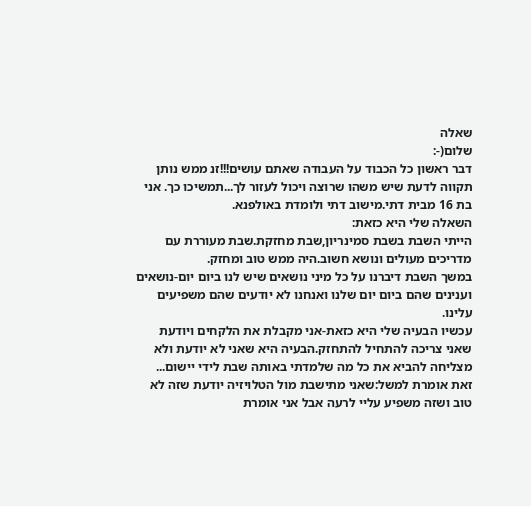שאלה
שלום(-:
דבר ראשון כל הכבוד על העבודה שאתם עושים!!!זנ ממש נותן תקווה לדעת שיש משהו שרוצה ויכול לעזור לך...תמשיכו כך. אני בת 16 מבית דתי.מישוב דתי ולומדת באולפנא.
השאלה שלי היא כזאת:
הייתי השבת בשבת סמינריון,שבת מחזקת.שבת מעוררת עם מדריכים מעולים ונושא חשוב.היה ממש טוב ומחזק.
במשך השבת דיברנו על כל מיני נושאים שיש לנו ביום יום-נושאים וענינים שהם ביום יום שלנו ואנחנו לא יודעים שהם משפיעים עלינו.
עכשיו הבעיה שלי היא כזאת-אני מקבלת את הלקחים ויודעת שאני צריכה להתחיל להתחזק.הבעיה היא שאני לא יודעת ולא מצליחה להביא את כל מה שלמדתי באותה שבת לידי יישום...
זאת אומרת למשל:שאני מתישבת מול הטלויזיה יודעת שזה לא טוב ושזה משפיע עליי לרעה אבל אני אומרת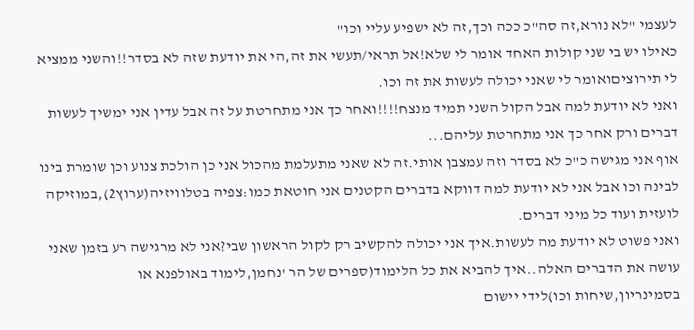לעצמי "לא נורא,זה סה"כ ככה וכך,זה לא ישפיע עליי וכו"
כאילו יש בי שני קולות האחד אומר לי שלא!אל תראי/תעשי את זה,הי את יודעת שזה לא בסדר!!והשני ממציא לי תירוציםואומר לי שאני יכולה לעשות את זה וכו.
ואני לא יודעת למה אבל הקול השני תמיד מנצח!!!!ואחר כך אני מתחרטת על זה אבל עדין אני ימשיך לעשות דברים ורק אחר כך אני מתחרטת עליהם...
אוף אני מגישה כ"כ לא בסדר וזה עמצבן אותי.זה לא שאני מתעלמת מהכול אני כן הולכת צנוע וכן שומרת בינו לבינה וכו אבל אני לא יודעת למה דווקא בדברים הקטנים אני חוטאת כמו:צפיה בטלוויזיה(ערוץ2),במוזיקה לועזית ועוד כל מיני דברים.
ואני פשוט לא יודעת מה לעשות.איך אני יכולה להקשיב רק לקול הראשון שבי?אני לא מרגישה רע בזמן שאני עושה את הדברים האלה..איך להביא את כל הלימוד(ספרים של הר 'נחמן,לימוד באולפנא או בסמינריון,שיחות וכו)לידי יישום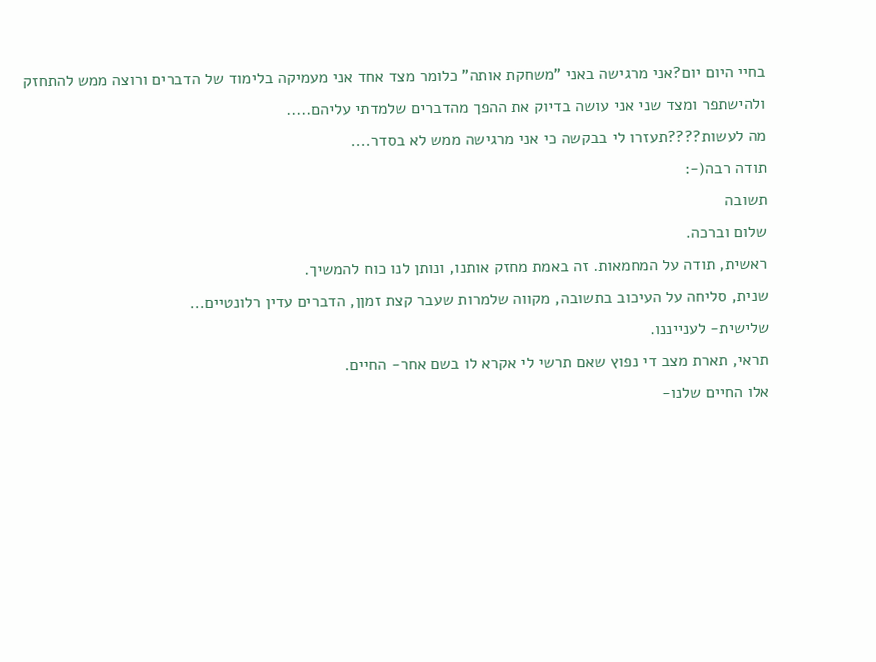בחיי היום יום?אני מרגישה באני "משחקת אותה" כלומר מצד אחד אני מעמיקה בלימוד של הדברים ורוצה ממש להתחזק ולהישתפר ומצד שני אני עושה בדיוק את ההפך מהדברים שלמדתי עליהם.....
מה לעשות????תעזרו לי בבקשה כי אני מרגישה ממש לא בסדר....
תודה רבה(-:
תשובה
שלום וברכה.
ראשית, תודה על המחמאות. זה באמת מחזק אותנו, ונותן לנו כוח להמשיך.
שנית, סליחה על העיכוב בתשובה, מקווה שלמרות שעבר קצת זמןן, הדברים עדין רלונטיים...
שלישית- לענייננו.
תראי, תארת מצב די נפוץ שאם תרשי לי אקרא לו בשם אחר- החיים.
אלו החיים שלנו-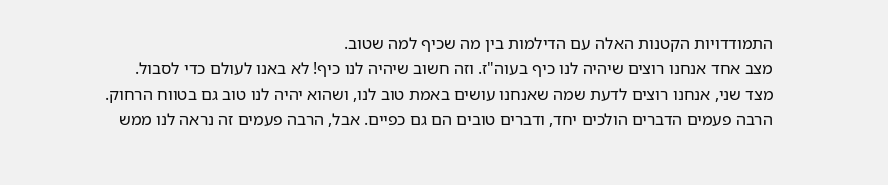התמודדויות הקטנות האלה עם הדילמות בין מה שכיף למה שטוב.
מצב אחד אנחנו רוצים שיהיה לנו כיף בעוה"ז. וזה חשוב שיהיה לנו כיף! לא באנו לעולם כדי לסבול.
מצד שני, אנחנו רוצים לדעת שמה שאנחנו עושים באמת טוב לנו, ושהוא יהיה לנו טוב גם בטווח הרחוק.
הרבה פעמים הדברים הולכים יחד, ודברים טובים הם גם כפיים. אבל, הרבה פעמים זה נראה לנו ממש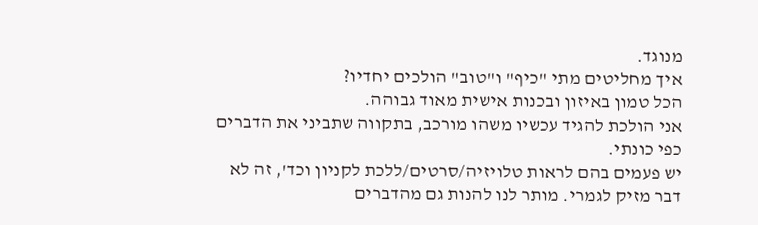מנוגד.
איך מחליטים מתי "כיף" ו"טוב" הולכים יחדיו?
הכל טמון באיזון ובכנות אישית מאוד גבוהה.
אני הולכת להגיד עכשיו משהו מורכב, בתקווה שתביני את הדברים כפי כונתי.
יש פעמים בהם לראות טלויזיה/סרטים/ללכת לקניון וכד', זה לא דבר מזיק לגמרי. מותר לנו להנות גם מהדברים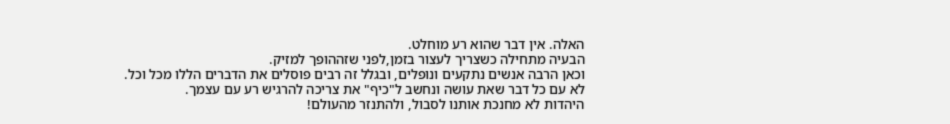האלה. אין דבר שהוא רע מוחלט.
הבעיה מתחילה כשצריך לעצור בזמן,לפני שזההופך למזיק.
וכאן הרבה אנשים נתקעים ונופלים, ובגלל זה רבים פוסלים את הדברים הללו מכל וכל.
לא עם כל דבר שאת עושה ונחשב ל"כיף" את צריכה להרגיש רע עם עצמך.
היהדות לא מחנכת אותנו לסבול, ולהתנזר מהעולם!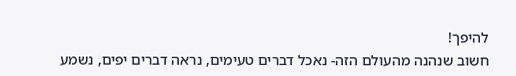להיפך!
חשוב שנהנה מהעולם הזה- נאכל דברים טעימים, נראה דברים יפים, נשמע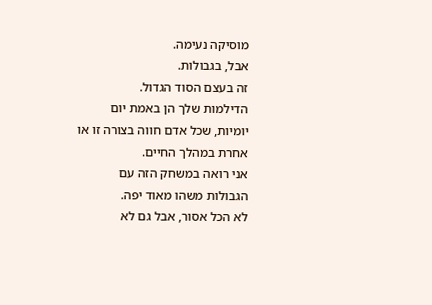מוסיקה נעימה.
אבל, בגבולות.
זה בעצם הסוד הגדול.
הדילמות שלך הן באמת יום יומיות, שכל אדם חווה בצורה זו או אחרת במהלך החיים.
אני רואה במשחק הזה עם הגבולות משהו מאוד יפה.
לא הכל אסור, אבל גם לא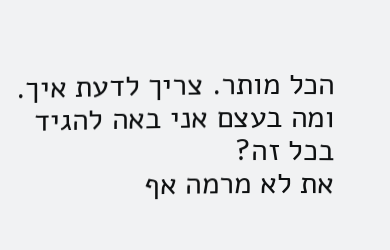הכל מותר. צריך לדעת איך.
ומה בעצם אני באה להגיד בכל זה?
את לא מרמה אף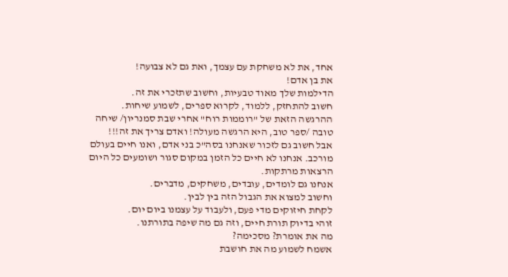אחד, את לא משחקת עם עצמך, ואת גם לא צבועה!
את בן אדם!
הדילמות שלך מאוד טבעיות, וחשוב שתזכרי את זה.
חשוב להתחזק, ללמוד, לקרוא ספרים, לשמוע שיחות.
ההרגשה הזאת של "רוממות רוח" אחרי שבת סמנריון/ שיחה טובה /ספר טוב, היא הרגשה מעולה! ואדם צריך את זה!!!
אבל חשוב גם לזכור שאנחנו בסה"כ בני אדם, ואנו חיים בעולם מורכב. אנחנו לא חיים כל הזמן במקום סגור ושומעים כל היום הרצאות מרתקות.
אנחנו גם לומדים, עובדים, משחקים, מדברים.
וחשוב למצוא את הגבול הזה בין לבין.
לקחת חיזוקים מדי פעם, ולעבוד על עצמנו ביום יום.
זוהי בדיוק תורת חיים, וזה גם מה שיפה בתורתנו.
מה את אומרת? מסכימה?
אשמח לשמוע מה את חושבת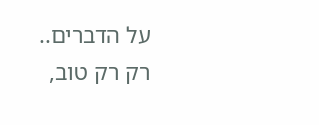על הדברים..
רק רק טוב,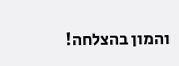והמון בהצלחה!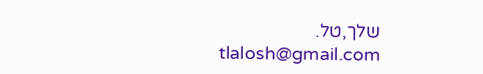שלך,טל.
tlalosh@gmail.com